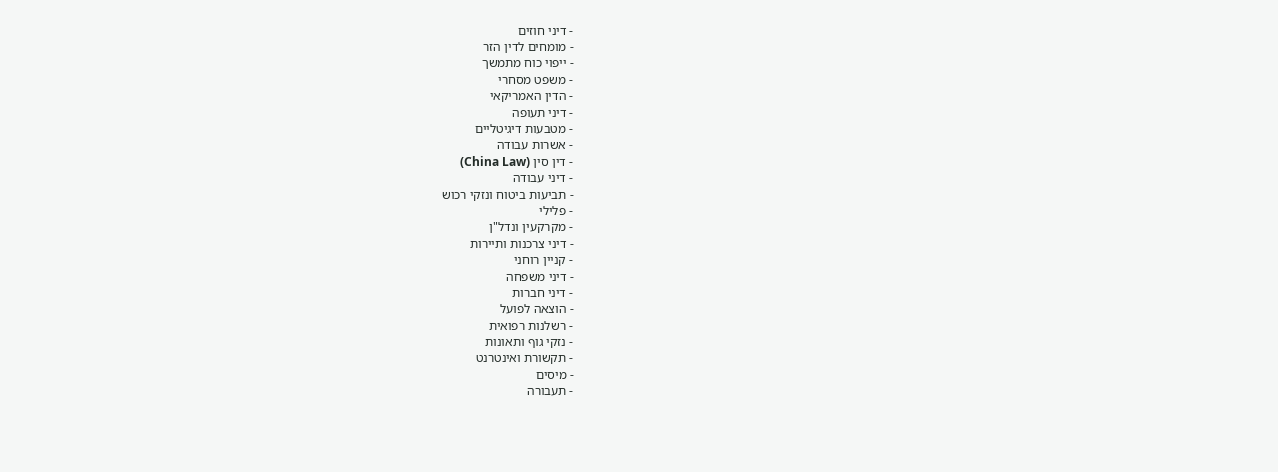- דיני חוזים
- מומחים לדין הזר
- ייפוי כוח מתמשך
- משפט מסחרי
- הדין האמריקאי
- דיני תעופה
- מטבעות דיגיטליים
- אשרות עבודה
- דין סין (China Law)
- דיני עבודה
- תביעות ביטוח ונזקי רכוש
- פלילי
- מקרקעין ונדל"ן
- דיני צרכנות ותיירות
- קניין רוחני
- דיני משפחה
- דיני חברות
- הוצאה לפועל
- רשלנות רפואית
- נזקי גוף ותאונות
- תקשורת ואינטרנט
- מיסים
- תעבורה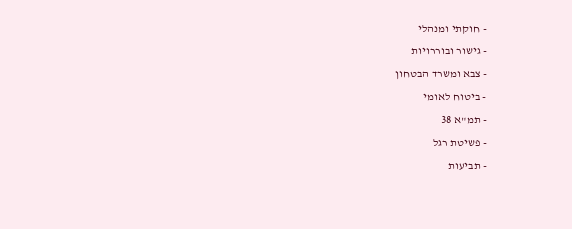- חוקתי ומנהלי
- גישור ובוררויות
- צבא ומשרד הבטחון
- ביטוח לאומי
- תמ"א 38
- פשיטת רגל
- תביעות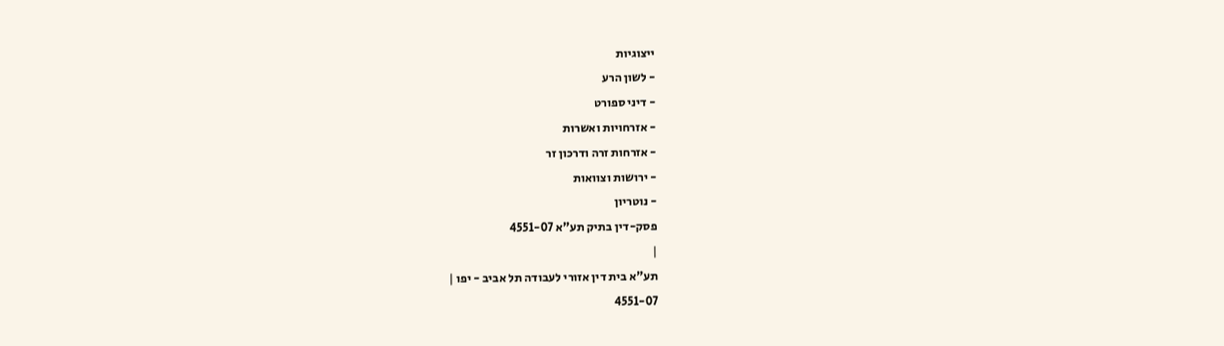ייצוגיות
- לשון הרע
- דיני ספורט
- אזרחויות ואשרות
- אזרחות זרה ודרכון זר
- ירושות וצוואות
- נוטריון
פסק-דין בתיק תע"א 4551-07
|
תע"א בית דין אזורי לעבודה תל אביב - יפו |
4551-07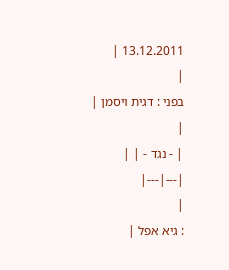13.12.2011 |
|
בפני : דגית ויסמן |
|
| - נגד - | |
|---|---|
|
: גיא אפל |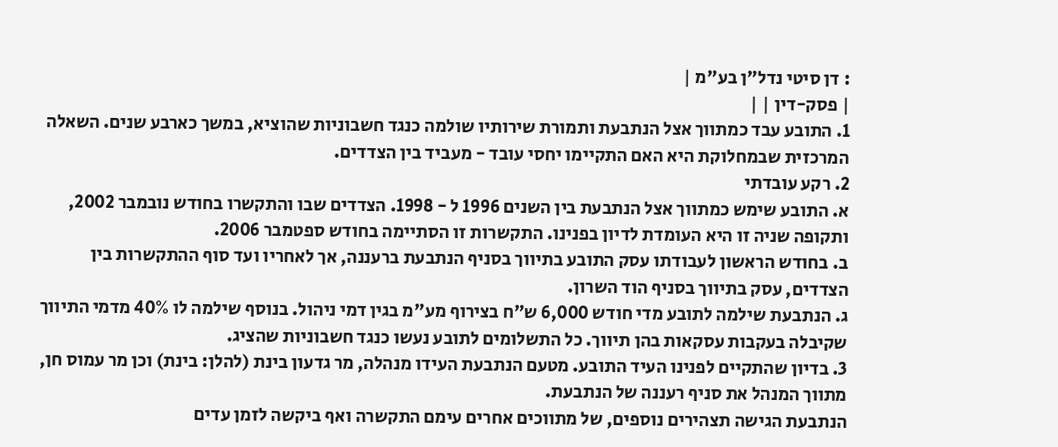: דן סיטי נדל"ן בע"מ |
| פסק-דין | |
1. התובע עבד כמתווך אצל הנתבעת ותמורת שירותיו שולמה כנגד חשבוניות שהוציא, במשך כארבע שנים. השאלה המרכזית שבמחלוקת היא האם התקיימו יחסי עובד - מעביד בין הצדדים.
2. רקע עובדתי
א. התובע שימש כמתווך אצל הנתבעת בין השנים 1996 ל - 1998. הצדדים שבו והתקשרו בחודש נובמבר 2002, ותקופה שניה זו היא העומדת לדיון בפנינו. התקשרות זו הסתיימה בחודש ספטמבר 2006.
ב. בחודש הראשון לעבודתו עסק התובע בתיווך בסניף הנתבעת ברעננה, אך לאחריו ועד סוף ההתקשרות בין הצדדים, עסק בתיווך בסניף הוד השרון.
ג. הנתבעת שילמה לתובע מדי חודש 6,000 ש"ח בצירוף מע"מ בגין דמי ניהול. בנוסף שילמה לו 40% מדמי התיווך שקיבלה בעקבות עסקאות בהן תיווך. כל התשלומים לתובע נעשו כנגד חשבוניות שהציג.
3. בדיון שהתקיים לפנינו העיד התובע. מטעם הנתבעת העידו מנהלה, מר גדעון בינת (להלן: בינת) וכן מר עמוס חן, מתווך המנהל את סניף רעננה של הנתבעת.
הנתבעת הגישה תצהירים נוספים, של מתווכים אחרים עימם התקשרה ואף ביקשה לזמן עדים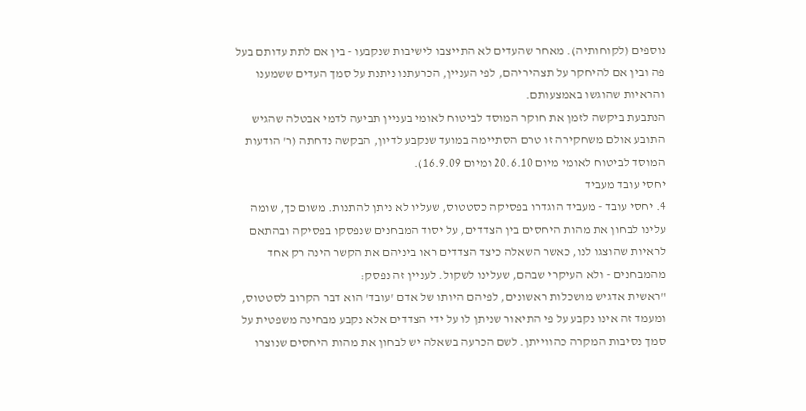נוספים (לקוחותיה). מאחר שהעדים לא התייצבו לישיבות שנקבעו - בין אם לתת עדותם בעל פה ובין אם להיחקר על תצהיריהם, לפי העניין, הכרעתנו ניתנת על סמך העדים ששמענו והראיות שהוגשו באמצעותם.
הנתבעת ביקשה לזמן את חוקר המוסד לביטוח לאומי בעניין תביעה לדמי אבטלה שהגיש התובע אולם משחקירה זו טרם הסתיימה במועד שנקבע לדיון, הבקשה נדחתה (ר' הודעות המוסד לביטוח לאומי מיום 20.6.10 ומיום 16.9.09).
יחסי עובד מעביד
4. יחסי עובד - מעביד הוגדרו בפסיקה כסטטוס, שעליו לא ניתן להתנות. משום כך, שומה עלינו לבחון את מהות היחסים בין הצדדים, על יסוד המבחנים שנפסקו בפסיקה ובהתאם לראיות שהוצגו לנו, כאשר השאלה כיצד הצדדים ראו ביניהם את הקשר הינה רק אחד מהמבחנים - ולא העיקרי שבהם, שעלינו לשקול. לעניין זה נפסק:
"ראשית אדגיש מושכלות ראשונים, לפיהם היותו של אדם 'עובד' הוא דבר הקרוב לסטטוס, ומעמד זה אינו נקבע על פי התיאור שניתן לו על ידי הצדדים אלא נקבע מבחינה משפטית על סמך נסיבות המקרה כהווייתן. לשם הכרעה בשאלה יש לבחון את מהות היחסים שנוצרו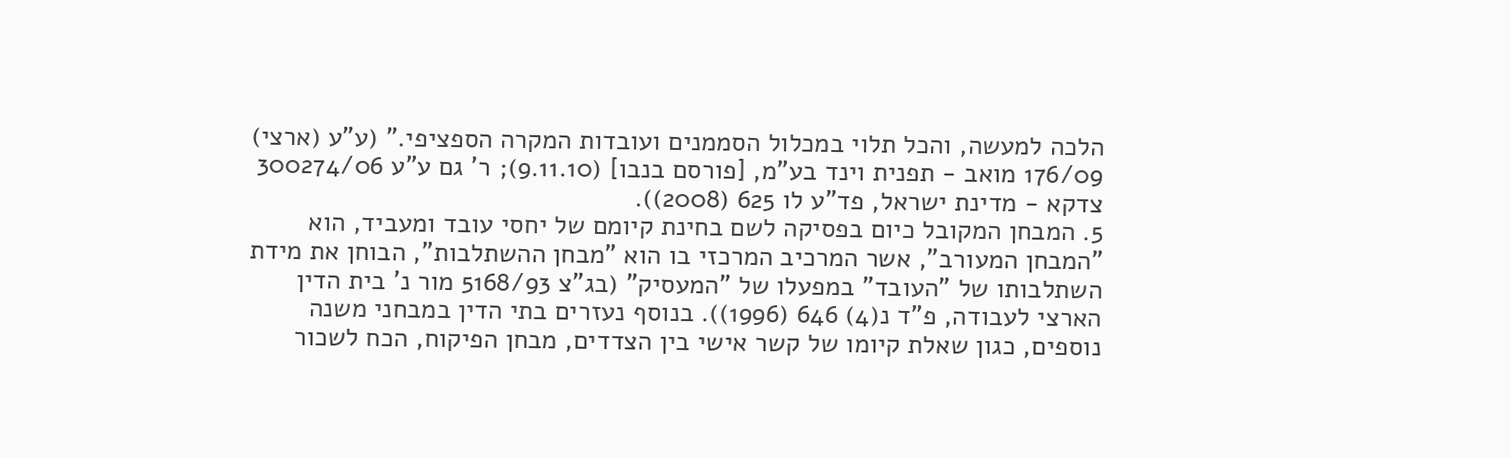הלכה למעשה, והכל תלוי במכלול הסממנים ועובדות המקרה הספציפי." (ע"ע (ארצי) 176/09 מואב - תפנית וינד בע"מ, [פורסם בנבו] (9.11.10); ר' גם ע"ע 300274/06 צדקא - מדינת ישראל, פד"ע לו 625 (2008)).
5. המבחן המקובל כיום בפסיקה לשם בחינת קיומם של יחסי עובד ומעביד, הוא "המבחן המעורב", אשר המרכיב המרכזי בו הוא "מבחן ההשתלבות", הבוחן את מידת השתלבותו של "העובד" במפעלו של "המעסיק" (בג"צ 5168/93 מור נ' בית הדין הארצי לעבודה, פ"ד נ(4) 646 (1996)). בנוסף נעזרים בתי הדין במבחני משנה נוספים, כגון שאלת קיומו של קשר אישי בין הצדדים, מבחן הפיקוח, הכח לשכור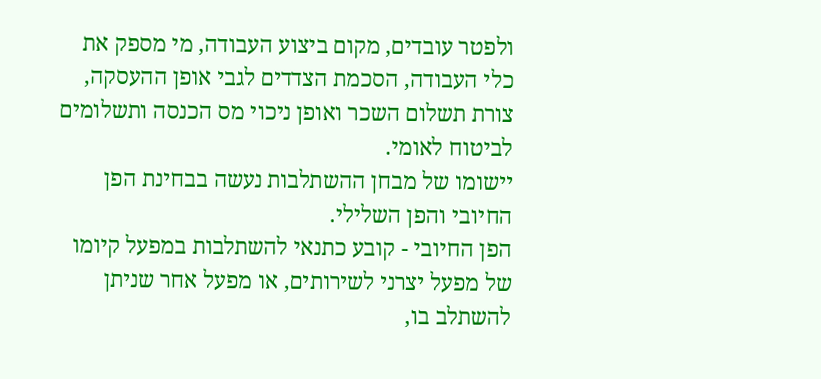ולפטר עובדים, מקום ביצוע העבודה, מי מספק את כלי העבודה, הסכמת הצדדים לגבי אופן ההעסקה, צורת תשלום השכר ואופן ניכוי מס הכנסה ותשלומים לביטוח לאומי.
יישומו של מבחן ההשתלבות נעשה בבחינת הפן החיובי והפן השלילי.
הפן החיובי - קובע כתנאי להשתלבות במפעל קיומו של מפעל יצרני לשירותים, או מפעל אחר שניתן להשתלב בו,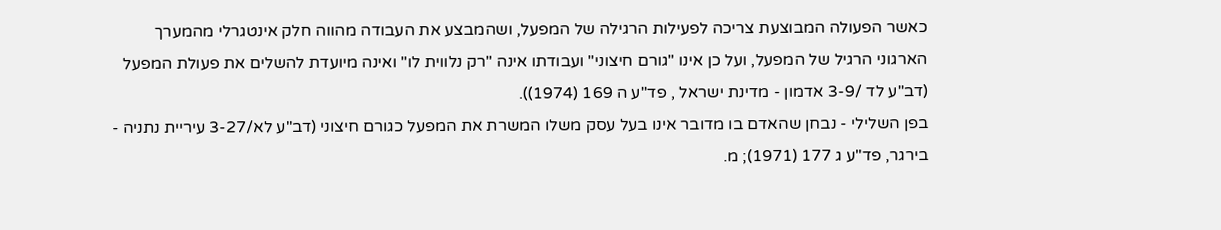כאשר הפעולה המבוצעת צריכה לפעילות הרגילה של המפעל, ושהמבצע את העבודה מהווה חלק אינטגרלי מהמערך הארגוני הרגיל של המפעל, ועל כן אינו "גורם חיצוני" ועבודתו אינה "רק נלווית לו" ואינה מיועדת להשלים את פעולת המפעל (דב"ע לד /3-9 אדמון - מדינת ישראל , פד"ע ה 169 (1974)).
בפן השלילי - נבחן שהאדם בו מדובר אינו בעל עסק משלו המשרת את המפעל כגורם חיצוני (דב"ע לא/3-27 עיריית נתניה - בירגר, פד"ע ג 177 (1971); מ.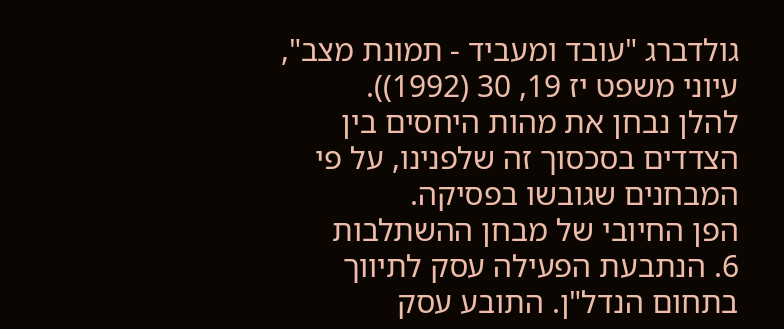גולדברג "עובד ומעביד - תמונת מצב", עיוני משפט יז 19, 30 (1992)).
להלן נבחן את מהות היחסים בין הצדדים בסכסוך זה שלפנינו, על פי המבחנים שגובשו בפסיקה.
הפן החיובי של מבחן ההשתלבות
6. הנתבעת הפעילה עסק לתיווך בתחום הנדל"ן. התובע עסק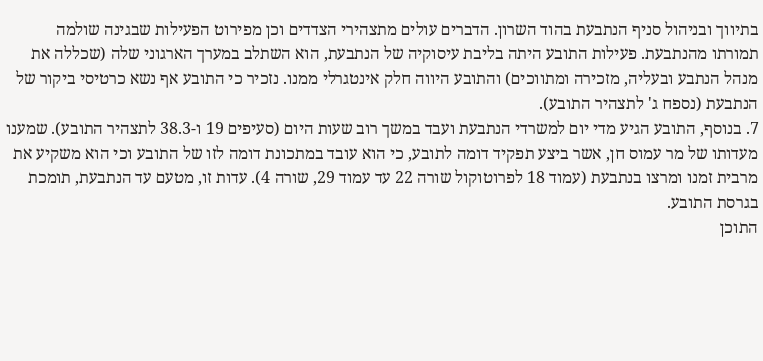בתיווך ובניהול סניף הנתבעת בהוד השרון. הדברים עולים מתצהירי הצדדים וכן מפירוט הפעילות שבגינה שולמה תמורתו מהנתבעת. פעילות התובע היתה בליבת עיסוקיה של הנתבעת, הוא השתלב במערך הארגוני שלה (שכללה את מנהל הנתבע ובעליה, מזכירה ומתווכים) והתובע היווה חלק אינטגרלי ממנו. נזכיר כי התובע אף נשא כרטיסי ביקור של הנתבעת (נספח ג' לתצהיר התובע).
7. בנוסף, התובע הגיע מדי יום למשרדי הנתבעת ועבד במשך רוב שעות היום (סעיפים 19 ו-38.3 לתצהיר התובע). שמענו מעדותו של מר עמוס חן, אשר ביצע תפקיד דומה לתובע, כי הוא עובד במתכונת דומה לזו של התובע וכי הוא משקיע את מרבית זמנו ומרצו בנתבעת (עמוד 18 לפרוטוקול שורה 22 עד עמוד 29, שורה 4). עדות זו, מטעם עד הנתבעת, תומכת בגרסת התובע.
התוכן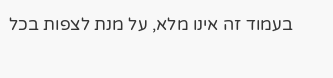בעמוד זה אינו מלא, על מנת לצפות בכל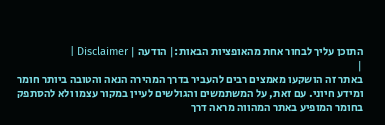התוכן עליך לבחור אחת מהאופציות הבאות:| הודעה | Disclaimer |
|
באתר זה הושקעו מאמצים רבים להעביר בדרך המהירה הנאה והטובה ביותר חומר ומידע חיוני. עם זאת, על המשתמשים והגולשים לעיין במקור עצמו ולא להסתפק בחומר המופיע באתר המהווה מראה דרך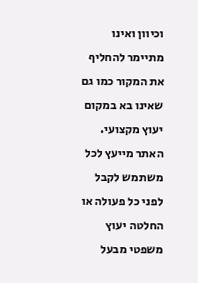וכיוון ואינו מתיימר להחליף את המקור כמו גם שאינו בא במקום יעוץ מקצועי. האתר מייעץ לכל משתמש לקבל לפני כל פעולה או החלטה יעוץ משפטי מבעל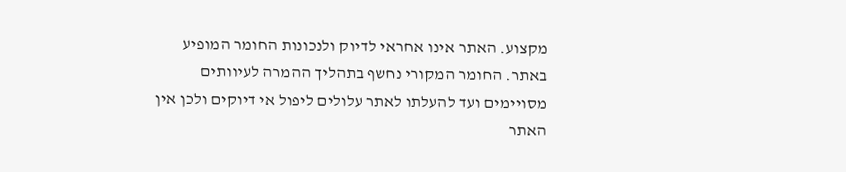מקצוע. האתר אינו אחראי לדיוק ולנכונות החומר המופיע באתר. החומר המקורי נחשף בתהליך ההמרה לעיוותים מסויימים ועד להעלתו לאתר עלולים ליפול אי דיוקים ולכן אין האתר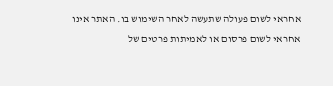אחראי לשום פעולה שתעשה לאחר השימוש בו. האתר אינו אחראי לשום פרסום או לאמיתות פרטים של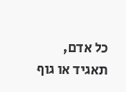כל אדם, תאגיד או גוף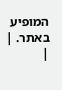המופיע באתר. |
|